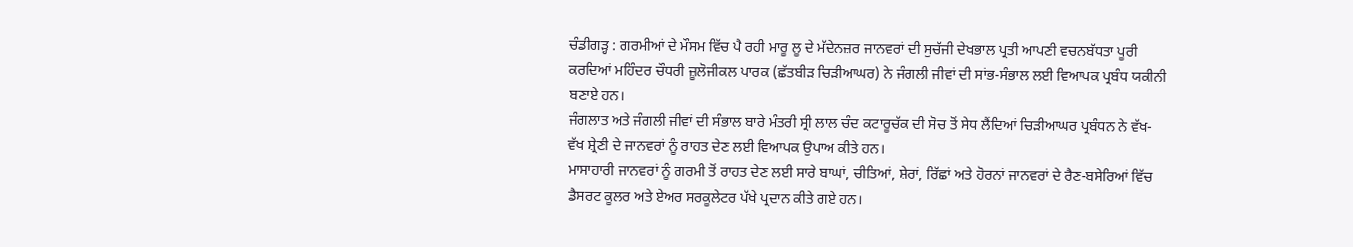ਚੰਡੀਗੜ੍ਹ : ਗਰਮੀਆਂ ਦੇ ਮੌਸਮ ਵਿੱਚ ਪੈ ਰਹੀ ਮਾਰੂ ਲੂ ਦੇ ਮੱਦੇਨਜ਼ਰ ਜਾਨਵਰਾਂ ਦੀ ਸੁਚੱਜੀ ਦੇਖਭਾਲ ਪ੍ਰਤੀ ਆਪਣੀ ਵਚਨਬੱਧਤਾ ਪੂਰੀ ਕਰਦਿਆਂ ਮਹਿੰਦਰ ਚੌਧਰੀ ਜ਼ੂਲੋਜੀਕਲ ਪਾਰਕ (ਛੱਤਬੀੜ ਚਿੜੀਆਘਰ) ਨੇ ਜੰਗਲੀ ਜੀਵਾਂ ਦੀ ਸਾਂਭ-ਸੰਭਾਲ ਲਈ ਵਿਆਪਕ ਪ੍ਰਬੰਧ ਯਕੀਨੀ ਬਣਾਏ ਹਨ।
ਜੰਗਲਾਤ ਅਤੇ ਜੰਗਲੀ ਜੀਵਾਂ ਦੀ ਸੰਭਾਲ ਬਾਰੇ ਮੰਤਰੀ ਸ੍ਰੀ ਲਾਲ ਚੰਦ ਕਟਾਰੂਚੱਕ ਦੀ ਸੋਚ ਤੋਂ ਸੇਧ ਲੈਂਦਿਆਂ ਚਿੜੀਆਘਰ ਪ੍ਰਬੰਧਨ ਨੇ ਵੱਖ-ਵੱਖ ਸ਼੍ਰੇਣੀ ਦੇ ਜਾਨਵਰਾਂ ਨੂੰ ਰਾਹਤ ਦੇਣ ਲਈ ਵਿਆਪਕ ਉਪਾਅ ਕੀਤੇ ਹਨ।
ਮਾਸਾਹਾਰੀ ਜਾਨਵਰਾਂ ਨੂੰ ਗਰਮੀ ਤੋਂ ਰਾਹਤ ਦੇਣ ਲਈ ਸਾਰੇ ਬਾਘਾਂ, ਚੀਤਿਆਂ, ਸ਼ੇਰਾਂ, ਰਿੱਛਾਂ ਅਤੇ ਹੋਰਨਾਂ ਜਾਨਵਰਾਂ ਦੇ ਰੈਣ-ਬਸੇਰਿਆਂ ਵਿੱਚ ਡੈਸਰਟ ਕੂਲਰ ਅਤੇ ਏਅਰ ਸਰਕੂਲੇਟਰ ਪੱਖੇ ਪ੍ਰਦਾਨ ਕੀਤੇ ਗਏ ਹਨ।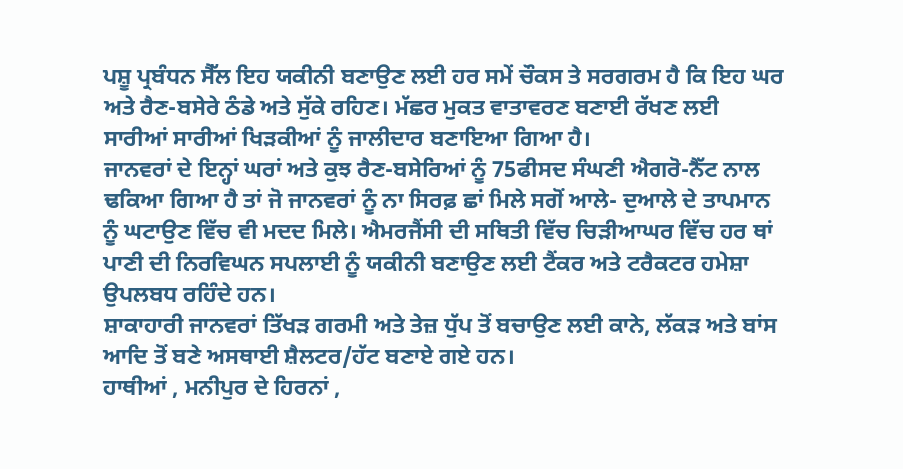ਪਸ਼ੂ ਪ੍ਰਬੰਧਨ ਸੈੱਲ ਇਹ ਯਕੀਨੀ ਬਣਾਉਣ ਲਈ ਹਰ ਸਮੇਂ ਚੌਕਸ ਤੇ ਸਰਗਰਮ ਹੈ ਕਿ ਇਹ ਘਰ ਅਤੇ ਰੈਣ-ਬਸੇਰੇ ਠੰਡੇ ਅਤੇ ਸੁੱਕੇ ਰਹਿਣ। ਮੱਛਰ ਮੁਕਤ ਵਾਤਾਵਰਣ ਬਣਾਈ ਰੱਖਣ ਲਈ ਸਾਰੀਆਂ ਸਾਰੀਆਂ ਖਿੜਕੀਆਂ ਨੂੰ ਜਾਲੀਦਾਰ ਬਣਾਇਆ ਗਿਆ ਹੈ।
ਜਾਨਵਰਾਂ ਦੇ ਇਨ੍ਹਾਂ ਘਰਾਂ ਅਤੇ ਕੁਝ ਰੈਣ-ਬਸੇਰਿਆਂ ਨੂੰ 75ਫੀਸਦ ਸੰਘਣੀ ਐਗਰੋ-ਨੈੱਟ ਨਾਲ ਢਕਿਆ ਗਿਆ ਹੈ ਤਾਂ ਜੋ ਜਾਨਵਰਾਂ ਨੂੰ ਨਾ ਸਿਰਫ਼ ਛਾਂ ਮਿਲੇ ਸਗੋਂ ਆਲੇ- ਦੁਆਲੇ ਦੇ ਤਾਪਮਾਨ ਨੂੰ ਘਟਾਉਣ ਵਿੱਚ ਵੀ ਮਦਦ ਮਿਲੇ। ਐਮਰਜੈਂਸੀ ਦੀ ਸਥਿਤੀ ਵਿੱਚ ਚਿੜੀਆਘਰ ਵਿੱਚ ਹਰ ਥਾਂ ਪਾਣੀ ਦੀ ਨਿਰਵਿਘਨ ਸਪਲਾਈ ਨੂੰ ਯਕੀਨੀ ਬਣਾਉਣ ਲਈ ਟੈਂਕਰ ਅਤੇ ਟਰੈਕਟਰ ਹਮੇਸ਼ਾ ਉਪਲਬਧ ਰਹਿੰਦੇ ਹਨ।
ਸ਼ਾਕਾਹਾਰੀ ਜਾਨਵਰਾਂ ਤਿੱਖੜ ਗਰਮੀ ਅਤੇ ਤੇਜ਼ ਧੁੱਪ ਤੋਂ ਬਚਾਉਣ ਲਈ ਕਾਨੇ, ਲੱਕੜ ਅਤੇ ਬਾਂਸ ਆਦਿ ਤੋਂ ਬਣੇ ਅਸਥਾਈ ਸ਼ੈਲਟਰ/ਹੱਟ ਬਣਾਏ ਗਏ ਹਨ।
ਹਾਥੀਆਂ , ਮਨੀਪੁਰ ਦੇ ਹਿਰਨਾਂ ,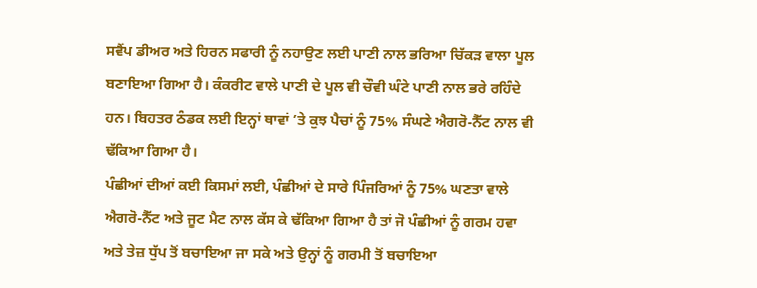ਸਵੈਂਪ ਡੀਅਰ ਅਤੇ ਹਿਰਨ ਸਫਾਰੀ ਨੂੰ ਨਹਾਉਣ ਲਈ ਪਾਣੀ ਨਾਲ ਭਰਿਆ ਚਿੱਕੜ ਵਾਲਾ ਪੂਲ ਬਣਾਇਆ ਗਿਆ ਹੈ। ਕੰਕਰੀਟ ਵਾਲੇ ਪਾਣੀ ਦੇ ਪੂਲ ਵੀ ਚੌਵੀ ਘੰਟੇ ਪਾਣੀ ਨਾਲ ਭਰੇ ਰਹਿੰਦੇ ਹਨ। ਬਿਹਤਰ ਠੰਡਕ ਲਈ ਇਨ੍ਹਾਂ ਥਾਵਾਂ ’ਤੇ ਕੁਝ ਪੈਚਾਂ ਨੂੰ 75% ਸੰਘਣੇ ਐਗਰੋ-ਨੈੱਟ ਨਾਲ ਵੀ ਢੱਕਿਆ ਗਿਆ ਹੈ।
ਪੰਛੀਆਂ ਦੀਆਂ ਕਈ ਕਿਸਮਾਂ ਲਈ, ਪੰਛੀਆਂ ਦੇ ਸਾਰੇ ਪਿੰਜਰਿਆਂ ਨੂੰ 75% ਘਣਤਾ ਵਾਲੇ ਐਗਰੋ-ਨੈੱਟ ਅਤੇ ਜੂਟ ਮੈਟ ਨਾਲ ਕੱਸ ਕੇ ਢੱਕਿਆ ਗਿਆ ਹੈ ਤਾਂ ਜੋ ਪੰਛੀਆਂ ਨੂੰ ਗਰਮ ਹਵਾ ਅਤੇ ਤੇਜ਼ ਧੁੱਪ ਤੋਂ ਬਚਾਇਆ ਜਾ ਸਕੇ ਅਤੇ ਉਨ੍ਹਾਂ ਨੂੰ ਗਰਮੀ ਤੋਂ ਬਚਾਇਆ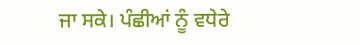ਜਾ ਸਕੇ। ਪੰਛੀਆਂ ਨੂੰ ਵਧੇਰੇ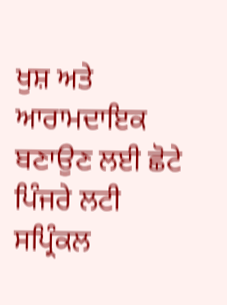ਖੁਸ਼ ਅਤੇ ਆਰਾਮਦਾਇਕ ਬਣਾਉਣ ਲਈ ਛੋਟੇ ਪਿੰਜਰੇ ਲਟੀ ਸਪ੍ਰਿੰਕਲ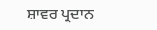ਸ਼ਾਵਰ ਪ੍ਰਦਾਨ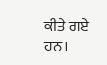ਕੀਤੇ ਗਏ ਹਨ।